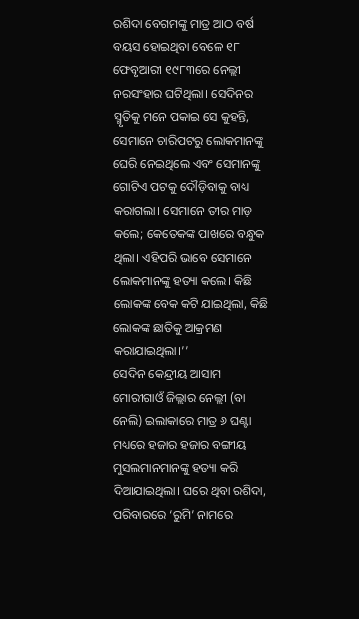ରଶିଦା ବେଗମଙ୍କୁ ମାତ୍ର ଆଠ ବର୍ଷ ବୟସ ହୋଇଥିବା ବେଳେ ୧୮ ଫେବୃଆରୀ ୧୯୮୩ରେ ନେଲ୍ଲୀ ନରସଂହାର ଘଟିଥିଲା। ସେଦିନର ସ୍ମୃତିକୁ ମନେ ପକାଇ ସେ କୁହନ୍ତି, ସେମାନେ ଚାରିପଟରୁ ଲୋକମାନଙ୍କୁ ଘେରି ନେଇଥିଲେ ଏବଂ ସେମାନଙ୍କୁ ଗୋଟିଏ ପଟକୁ ଦୌଡ଼ିବାକୁ ବାଧ୍ୟ କରାଗଲା। ସେମାନେ ତୀର ମାଡ଼ କଲେ; କେତେକଙ୍କ ପାଖରେ ବନ୍ଧୁକ ଥିଲା। ଏହିପରି ଭାବେ ସେମାନେ ଲୋକମାନଙ୍କୁ ହତ୍ୟା କଲେ। କିଛି ଲୋକଙ୍କ ବେକ କଟି ଯାଇଥିଲା, କିଛି ଲୋକଙ୍କ ଛାତିକୁ ଆକ୍ରମଣ କରାଯାଇଥିଲା।’’
ସେଦିନ କେନ୍ଦ୍ରୀୟ ଆସାମ ମୋରୀଗାଓଁ ଜିଲ୍ଲାର ନେଲ୍ଲୀ (ବା ନେଲି) ଇଲାକାରେ ମାତ୍ର ୬ ଘଣ୍ଟା ମଧ୍ୟରେ ହଜାର ହଜାର ବଙ୍ଗୀୟ ମୁସଲମାନମାନଙ୍କୁ ହତ୍ୟା କରି ଦିଆଯାଇଥିଲା। ଘରେ ଥିବା ରଶିଦା, ପରିବାରରେ ‘ରୁମି’ ନାମରେ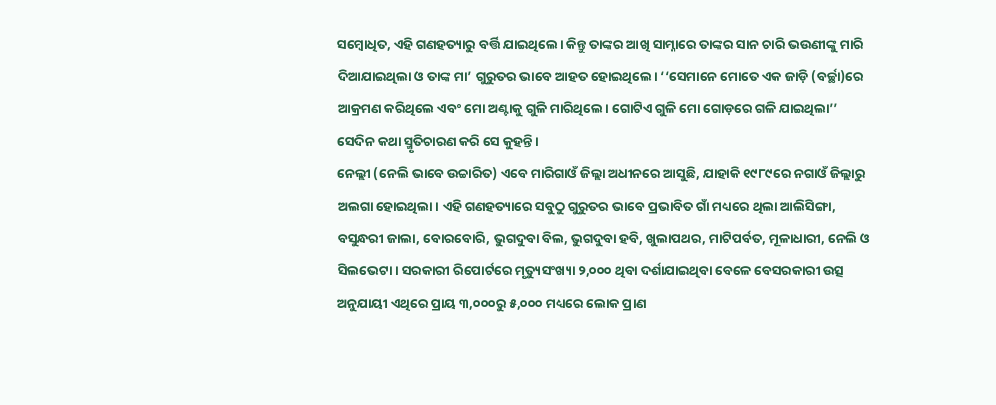ସମ୍ବୋଧିତ, ଏହି ଗଣହତ୍ୟାରୁ ବର୍ତ୍ତି ଯାଇଥିଲେ। କିନ୍ତୁ ତାଙ୍କର ଆଖି ସାମ୍ନାରେ ତାଙ୍କର ସାନ ଚାରି ଭଉଣୀଙ୍କୁ ମାରି ଦିଆଯାଇଥିଲା ଓ ତାଙ୍କ ମା’ ଗୁରୁତର ଭାବେ ଆହତ ହୋଇଥିଲେ। ‘‘ସେମାନେ ମୋତେ ଏକ ଜାଡ଼ି (ବର୍ଚ୍ଛା)ରେ ଆକ୍ରମଣ କରିଥିଲେ ଏବଂ ମୋ ଅଣ୍ଟାକୁ ଗୁଳି ମାରିଥିଲେ। ଗୋଟିଏ ଗୁଳି ମୋ ଗୋଡ଼ରେ ଗଳି ଯାଇଥିଲା’’ ସେଦିନ କଥା ସ୍ମୃତିଚାରଣ କରି ସେ କୁହନ୍ତି।
ନେଲ୍ଲୀ (ନେଲି ଭାବେ ଉଚ୍ଚାରିତ) ଏବେ ମାରିଗାଓଁ ଜିଲ୍ଲା ଅଧୀନରେ ଆସୁଛି, ଯାହାକି ୧୯୮୯ରେ ନଗାଓଁ ଜିଲ୍ଲାରୁ ଅଲଗା ହୋଇଥିଲା। ଏହି ଗଣହତ୍ୟାରେ ସବୁଠୁ ଗୁରୁତର ଭାବେ ପ୍ରଭାବିତ ଗାଁ ମଧ୍ୟରେ ଥିଲା ଆଲିସିଙ୍ଗା, ବସୁନ୍ଧରୀ ଜାଲା, ବୋରବୋରି, ଭୁଗଦୁବା ବିଲ, ଭୁଗଦୁବା ହବି, ଖୁଲାପଥର, ମାଟିପର୍ବତ, ମୂଳାଧାରୀ, ନେଲି ଓ ସିଲଭେଟା। ସରକାରୀ ରିପୋର୍ଟରେ ମୃତ୍ୟୁସଂଖ୍ୟା ୨,୦୦୦ ଥିବା ଦର୍ଶାଯାଇଥିବା ବେଳେ ବେସରକାରୀ ଉତ୍ସ ଅନୁଯାୟୀ ଏଥିରେ ପ୍ରାୟ ୩,୦୦୦ରୁ ୫,୦୦୦ ମଧ୍ୟରେ ଲୋକ ପ୍ରାଣ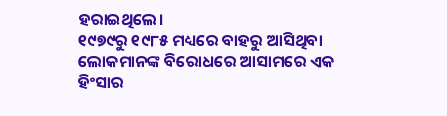ହରାଇଥିଲେ।
୧୯୭୯ରୁ ୧୯୮୫ ମଧ୍ୟରେ ବାହରୁ ଆସିଥିବା ଲୋକମାନଙ୍କ ବିରୋଧରେ ଆସାମରେ ଏକ ହିଂସାର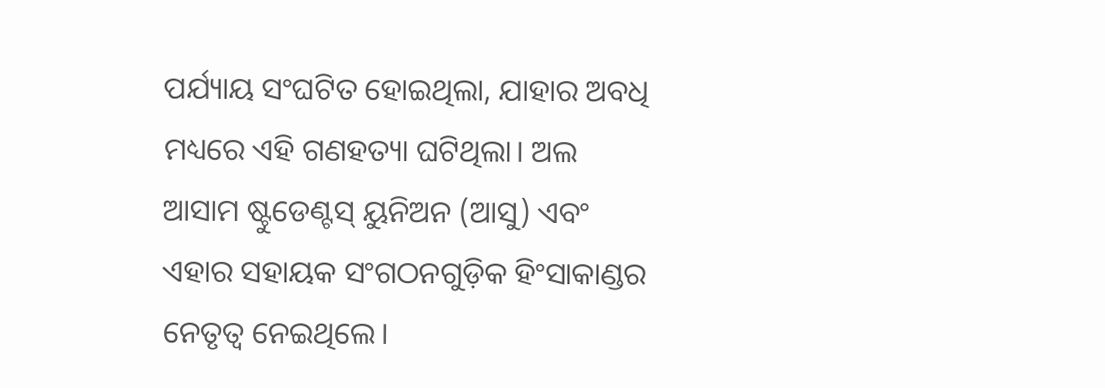ପର୍ଯ୍ୟାୟ ସଂଘଟିତ ହୋଇଥିଲା, ଯାହାର ଅବଧି ମଧ୍ୟରେ ଏହି ଗଣହତ୍ୟା ଘଟିଥିଲା। ଅଲ ଆସାମ ଷ୍ଟୁଡେଣ୍ଟସ୍ ୟୁନିଅନ (ଆସୁ) ଏବଂ ଏହାର ସହାୟକ ସଂଗଠନଗୁଡ଼ିକ ହିଂସାକାଣ୍ଡର ନେତୃତ୍ୱ ନେଇଥିଲେ।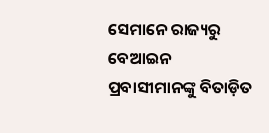ସେମାନେ ରାଜ୍ୟରୁ ବେଆଇନ ପ୍ରବାସୀମାନଙ୍କୁ ବିତାଡ଼ିତ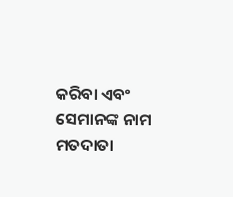କରିବା ଏବଂ ସେମାନଙ୍କ ନାମ ମତଦାତା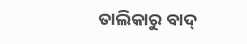ତାଲିକାରୁ ବାଦ୍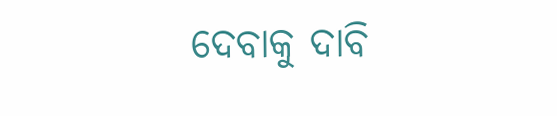ଦେବାକୁ ଦାବି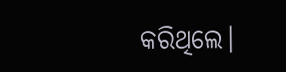କରିଥିଲେ।